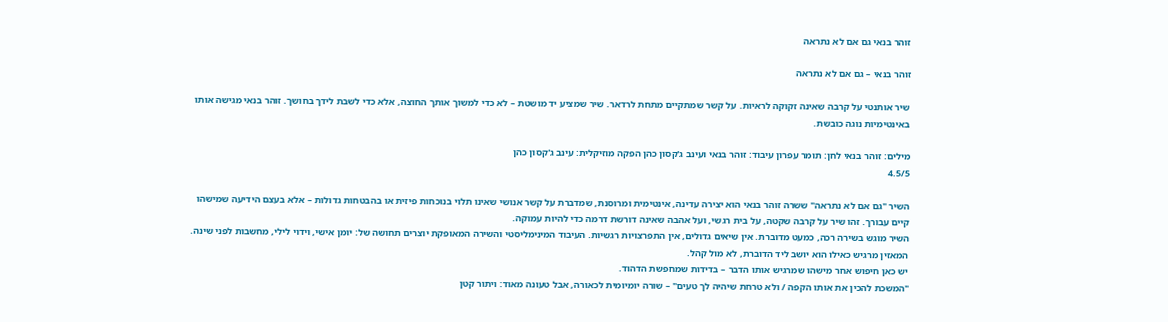זוהר בנאי גם אם לא נתראה

זוהר בנאי – גם אם לא נתראה

שיר אותנטי על קרבה שאינה זקוקה לראיות. על קשר שמתקיים מתחת לרדאר. שיר שמציע יד מושטת – לא כדי למשוך אותך החוצה, אלא כדי לשבת לידך בחושך. זוהר בנאי מגישה אותו באינטימיות נוגה כובשת.

מילים: זוהר בנאי לחן: תומר עפרון עיבוד: זוהר בנאי ועינב ג'קסון כהן הפקה מוזיקלית: עינב ג'קסון כהן
4.5/5

השיר "גם אם לא נתראה" ששרה זוהר בנאי הוא יצירה עדינה, אינטימית ומרוסנת, שמדברת על קשר אנושי שאינו תלוי בנוכחות פיזית או בהבטחות גדולות – אלא בעצם הידיעה שמישהו קיים עבורך. זהו שיר על קרבה שקטה, על בית רגשי, ועל אהבה שאינה דורשת דרמה כדי להיות עמוקה.
השיר מוגש בשירה רכה, כמעט מדוברת. אין שיאים גדולים, אין התפרצויות רגשיות. העיבוד המינימליסטי והשירה המאופקת יוצרים תחושה של: יומן אישי, וידוי לילי, מחשבות לפני שינה. המאזין מרגיש כאילו הוא יושב ליד הדוברת, לא מול קהל.
יש כאן חיפוש אחר מישהו שמרגיש אותו הדבר – בדידות שמחפשת הדהוד.
"המשכת להכין את אותו הקפה / ולא טרחת שיהיה לך טעים" – שורה יומיומית לכאורה, אבל טעונה מאוד: ויתור קטן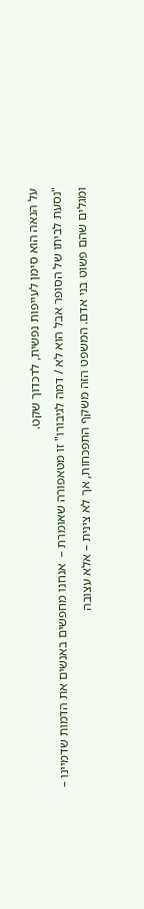על הנאה הוא סימן לעייפות נפשית, לדכדוך שקט.
"נסעת לביתו של הסופר אבל הוא לא / דמה לגיבורו" זו מטאפורה שאומרת –  אנחנו מחפשים באנשים את הדמות שדמיינו – ומגלים שהם פשוט בני אדם. המשפט הזה משקף התפכחות, אך לא צינית – אלא עצובה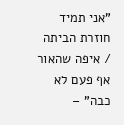"אני תמיד חוזרת הביתה / איפה שהאור אף פעם לא כבה" –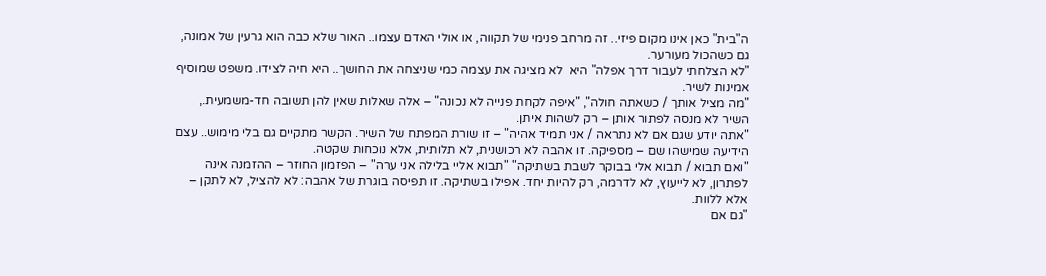ה"בית" כאן אינו מקום פיזי.. זה מרחב פנימי של תקווה, או אולי האדם עצמו.. האור שלא כבה הוא גרעין של אמונה, גם כשהכול מעורער.
"לא הצלחתי לעבור דרך אפלה" היא  לא מציגה את עצמה כמי שניצחה את החושך.. היא חיה לצידו. משפט שמוסיף אמינות לשיר.
"מה מציל אותך / כשאתה חולה", "איפה לקחת פנייה לא נכונה" – אלה שאלות שאין להן תשובה חד-משמעית., השיר לא מנסה לפתור אותן – רק לשהות איתן.
"אתה יודע שגם אם לא נתראה / אני תמיד אהיה" – זו שורת המפתח של השיר. הקשר מתקיים גם בלי מימוש.. עצם הידיעה שמישהו שם – מספיקה. זו אהבה לא רכושנית, לא תלותית, אלא נוכחות שקטה.
"ואם תבוא / תבוא אלי בבוקר לשבת בשתיקה" "תבוא אליי בלילה אני ערה" – הפזמון החוזר – ההזמנה אינה לפתרון, לא לייעוץ, לא לדרמה, רק להיות יחד. אפילו בשתיקה. זו תפיסה בוגרת של אהבה: לא להציל, לא לתקן – אלא ללוות.
"גם אם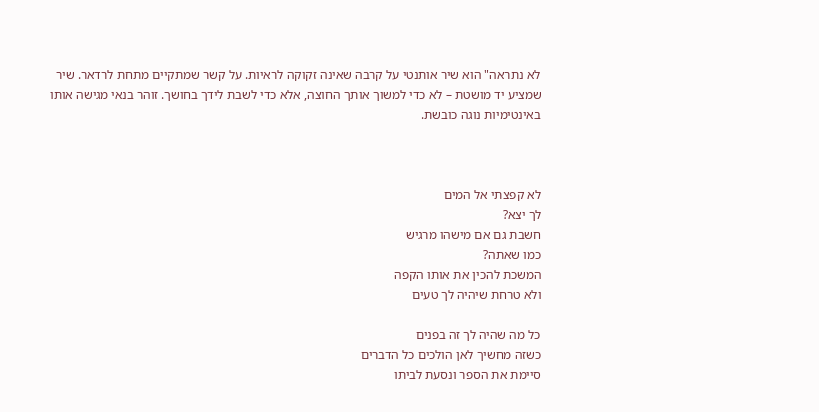לא נתראה" הוא שיר אותנטי על קרבה שאינה זקוקה לראיות. על קשר שמתקיים מתחת לרדאר. שיר שמציע יד מושטת – לא כדי למשוך אותך החוצה, אלא כדי לשבת לידך בחושך. זוהר בנאי מגישה אותו באינטימיות נוגה כובשת.



לא קפצתי אל המים
לך יצא?
חשבת גם אם מישהו מרגיש
כמו שאתה?
המשכת להכין את אותו הקפה
ולא טרחת שיהיה לך טעים

כל מה שהיה לך זה בפנים
כשזה מחשיך לאן הולכים כל הדברים
סיימת את הספר ונסעת לביתו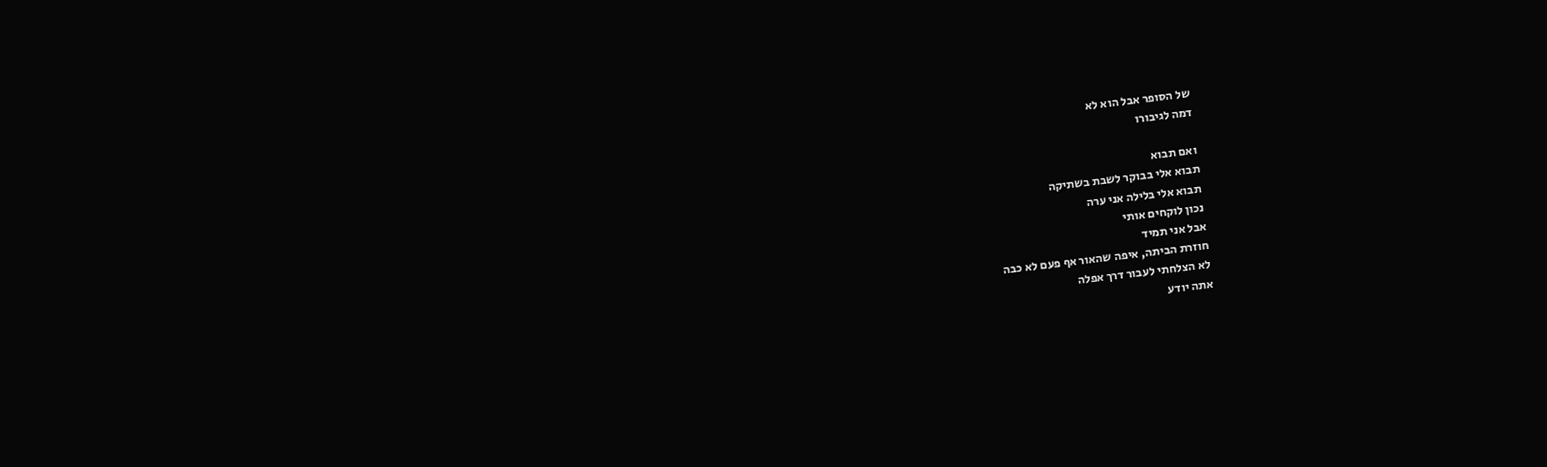של הסופר אבל הוא לא
דמה לגיבורו

ואם תבוא
תבוא אלי בבוקר לשבת בשתיקה
תבוא אלי בלילה אני ערה
נכון לוקחים אותי
אבל אני תמיד
חוזרת הביתה, איפה שהאור אף פעם לא כבה
לא הצלחתי לעבור דרך אפלה
אתה יודע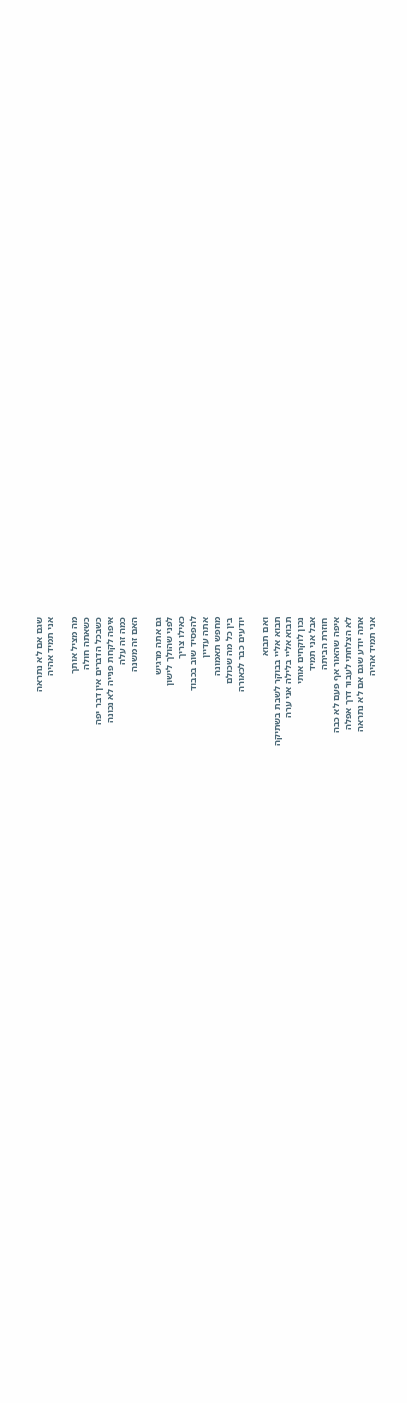שגם אם לא נתראה
אני תמיד אהיה

מה מציל אותך
כשאתה חולה
כשבכל הדברים אין דבר יפה
איפה לקחת פנייה לא נכונה
כמה זה עלה
האם זה משנה

גם אתה מרגיש
לפני שהולך לישון
כאילו צריך
להפסיד שוב בכבוד
אתה עדיין
מחפש תאמונה
בין כל מה שכולם
יודעים כבר לכאורה

ואם תבוא
תבוא אליי בבוקר לשבת בשתיקה
תבוא אליי בלילה אני ערה
נכון לוקחים אותי
אבל אני תמיד
חוזרת הביתה
איפה שהאור אף פעם לא כבה
לא הצלחתי לעבור דרך אפלה
אתה יודע שגם אם לא נתראה
אני תמיד אהיה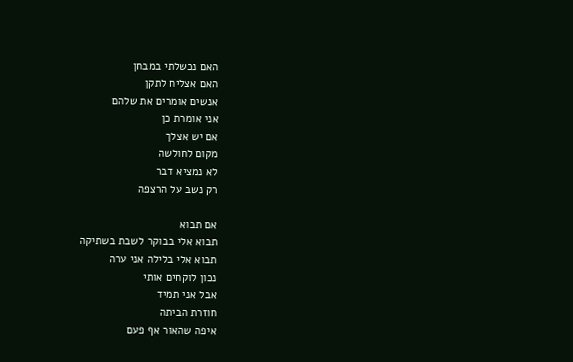האם נכשלתי במבחן
האם אצליח לתקן
אנשים אומרים את שלהם
אני אומרת כן
אם יש אצלך
מקום לחולשה
לא נמציא דבר
רק נשב על הרצפה

אם תבוא
תבוא אלי בבוקר לשבת בשתיקה
תבוא אלי בלילה אני ערה
נכון לוקחים אותי
אבל אני תמיד
חוזרת הביתה
איפה שהאור אף פעם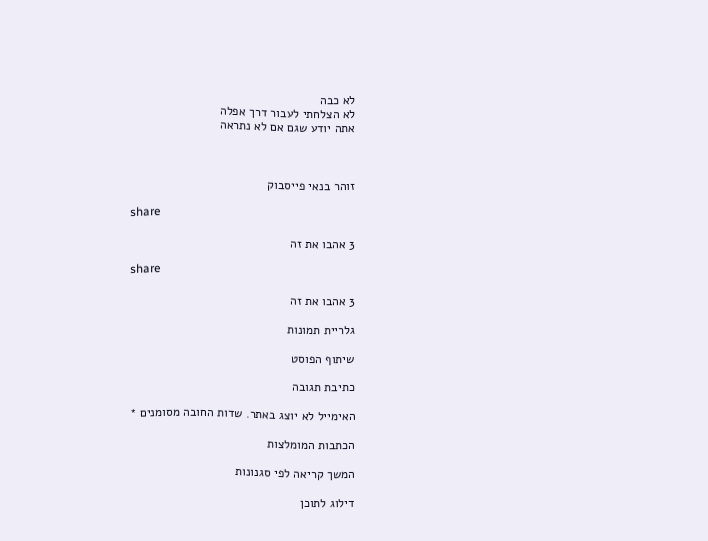לא כבה
לא הצלחתי לעבור דרך אפלה
אתה יודע שגם אם לא נתראה



זוהר בנאי פייסבוק

share

3 אהבו את זה

share

3 אהבו את זה

גלריית תמונות

שיתוף הפוסט

כתיבת תגובה

האימייל לא יוצג באתר. שדות החובה מסומנים *

הכתבות המומלצות

המשך קריאה לפי סגנונות

דילוג לתוכן